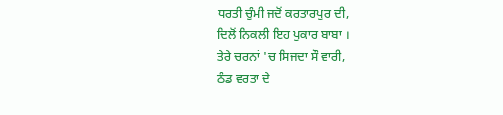ਧਰਤੀ ਚੁੰਮੀ ਜਦੋਂ ਕਰਤਾਰਪੁਰ ਦੀ,
ਦਿਲੋਂ ਨਿਕਲੀ ਇਹ ਪੁਕਾਰ ਬਾਬਾ ।
ਤੇਰੇ ਚਰਨਾਂ 'ਚ ਸਿਜਦਾ ਸੌ ਵਾਰੀ,
ਠੰਡ ਵਰਤਾ ਦੇ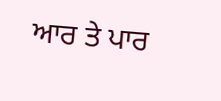ਆਰ ਤੇ ਪਾਰ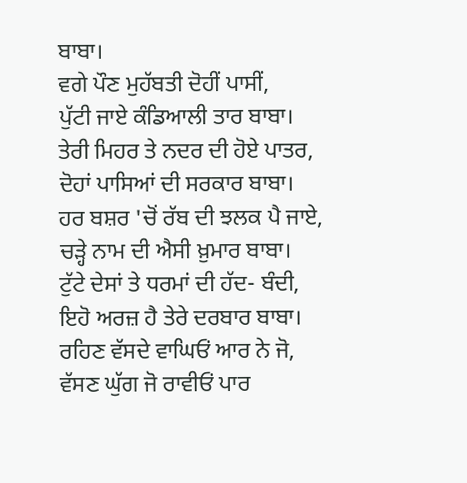ਬਾਬਾ।
ਵਗੇ ਪੌਣ ਮੁਹੱਬਤੀ ਦੋਹੀਂ ਪਾਸੀਂ,
ਪੁੱਟੀ ਜਾਏ ਕੰਡਿਆਲੀ ਤਾਰ ਬਾਬਾ।
ਤੇਰੀ ਮਿਹਰ ਤੇ ਨਦਰ ਦੀ ਹੋਏ ਪਾਤਰ,
ਦੋਹਾਂ ਪਾਸਿਆਂ ਦੀ ਸਰਕਾਰ ਬਾਬਾ।
ਹਰ ਬਸ਼ਰ 'ਚੋਂ ਰੱਬ ਦੀ ਝਲਕ ਪੈ ਜਾਏ,
ਚੜ੍ਹੇ ਨਾਮ ਦੀ ਐਸੀ ਖ਼ੁਮਾਰ ਬਾਬਾ।
ਟੁੱਟੇ ਦੇਸਾਂ ਤੇ ਧਰਮਾਂ ਦੀ ਹੱਦ- ਬੰਦੀ,
ਇਹੋ ਅਰਜ਼ ਹੈ ਤੇਰੇ ਦਰਬਾਰ ਬਾਬਾ।
ਰਹਿਣ ਵੱਸਦੇ ਵਾਘਿਓਂ ਆਰ ਨੇ ਜੋ,
ਵੱਸਣ ਘੁੱਗ ਜੋ ਰਾਵੀਓਂ ਪਾਰ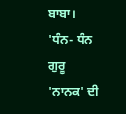ਬਾਬਾ।
'ਧੰਨ- ਧੰਨ ਗੁਰੂ 'ਨਾਨਕ' ਦੀ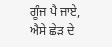ਗੂੰਜ ਪੈ ਜਾਏ,
ਐਸੇ ਛੇੜ ਦੇ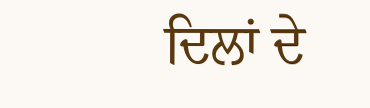ਦਿਲਾਂ ਦੇ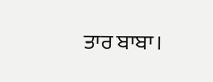ਤਾਰ ਬਾਬਾ।